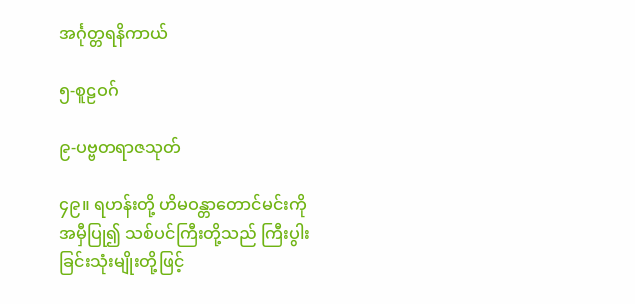အင်္ဂုတ္တရနိကာယ်

၅-စူဠဝဂ်

၉-ပဗ္ဗတရာဇသုတ်

၄၉။ ရဟန်းတို့ ဟိမဝန္တာတောင်မင်းကို အမှီပြု၍ သစ်ပင်ကြီးတို့သည် ကြီးပွါးခြင်းသုံးမျိုးတို့ဖြင့်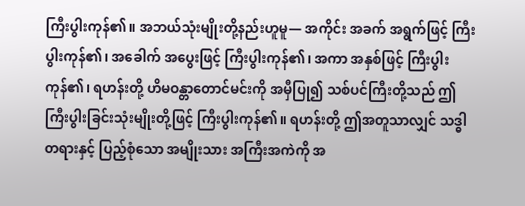ကြီးပွါးကုန်၏။ အဘယ်သုံးမျိုးတို့နည်းဟူမူ— အကိုင်း အခက် အရွက်ဖြင့် ကြီးပွါးကုန်၏၊ အခေါက် အပွေးဖြင့် ကြီးပွါးကုန်၏၊ အကာ အနှစ်ဖြင့် ကြီးပွါးကုန်၏၊ ရဟန်းတို့ ဟိမဝန္တာတောင်မင်းကို အမှီပြု၍ သစ်ပင်ကြီးတို့သည် ဤကြီးပွါးခြင်းသုံးမျိုးတို့ဖြင့် ကြီးပွါးကုန်၏။ ရဟန်းတို့ ဤအတူသာလျှင် သဒ္ဓါတရားနှင့် ပြည့်စုံသော အမျိုးသား အကြီးအကဲကို အ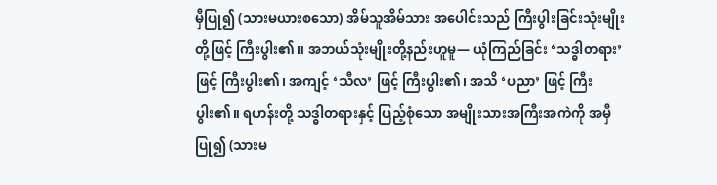မှီပြု၍ (သားမယားစသော) အိမ်သူအိမ်သား အပေါင်းသည် ကြီးပွါးခြင်းသုံးမျိုးတို့ဖြင့် ကြီးပွါး၏။ အဘယ်သုံးမျိုးတို့နည်းဟူမူ— ယုံကြည်ခြင်း ‘သဒ္ဓါတရား’ ဖြင့် ကြီးပွါး၏၊ အကျင့် ‘သီလ’ ဖြင့် ကြီးပွါး၏၊ အသိ ‘ပညာ’ ဖြင့် ကြီးပွါး၏။ ရဟန်းတို့ သဒ္ဓါတရားနှင့် ပြည့်စုံသော အမျိုးသားအကြီးအကဲကို အမှီပြု၍ (သားမ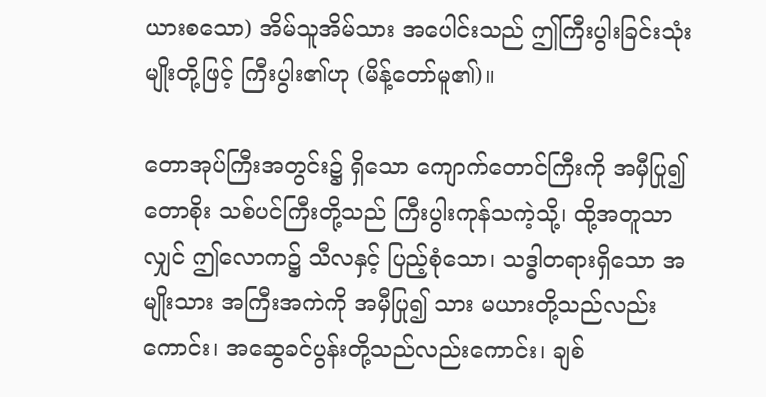ယားစသော) အိမ်သူအိမ်သား အပေါင်းသည် ဤကြီးပွါးခြင်းသုံးမျိုးတို့ဖြင့် ကြီးပွါး၏ဟု (မိန့်တော်မူ၏)။

တောအုပ်ကြီးအတွင်း၌ ရှိသော ကျောက်တောင်ကြီးကို အမှီပြု၍ တောစိုး သစ်ပင်ကြီးတို့သည် ကြီးပွါးကုန်သကဲ့သို့၊ ထို့အတူသာလျှင် ဤလောက၌ သီလနှင့် ပြည့်စုံသော၊ သဒ္ဓါတရားရှိသော အမျိုးသား အကြီးအကဲကို အမှီပြု၍ သား မယားတို့သည်လည်းကောင်း၊ အဆွေခင်ပွန်းတို့သည်လည်းကောင်း၊ ချစ်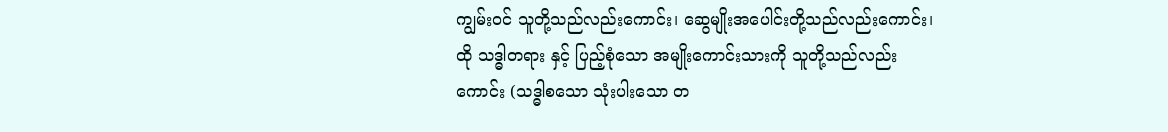ကျွမ်းဝင် သူတို့သည်လည်းကောင်း၊ ဆွေမျိုးအပေါင်းတို့သည်လည်းကောင်း၊ ထို သဒ္ဓါတရား နှင့် ပြည့်စုံသော အမျိုးကောင်းသားကို သူတို့သည်လည်းကောင်း (သဒ္ဓါစသော သုံးပါးသော တ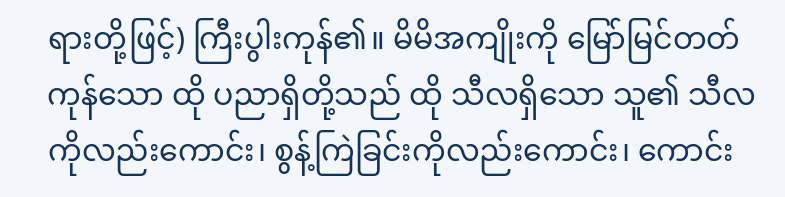ရားတို့ဖြင့်) ကြီးပွါးကုန်၏။ မိမိအကျိုးကို မြော်မြင်တတ်ကုန်သော ထို ပညာရှိတို့သည် ထို သီလရှိသော သူ၏ သီလကိုလည်းကောင်း၊ စွန့်ကြဲခြင်းကိုလည်းကောင်း၊ ကောင်း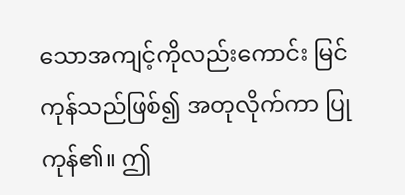သောအကျင့်ကိုလည်းကောင်း မြင်ကုန်သည်ဖြစ်၍ အတုလိုက်ကာ ပြုကုန်၏။ ဤ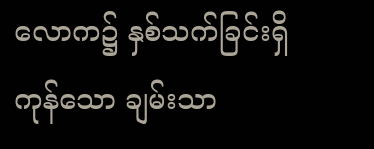လောက၌ နှစ်သက်ခြင်းရှိကုန်သော ချမ်းသာ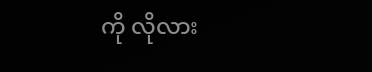ကို လိုလား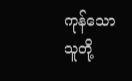ကုန်သော သူတို့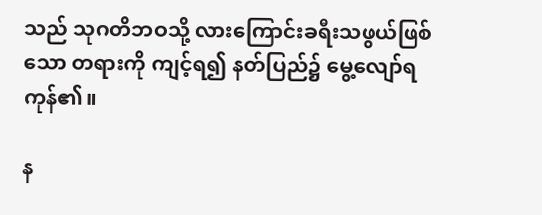သည် သုဂတိဘဝသို့ လားကြောင်းခရီးသဖွယ်ဖြစ်သော တရားကို ကျင့်ရ၍ နတ်ပြည်၌ မွေ့လျော်ရကုန်၏။

န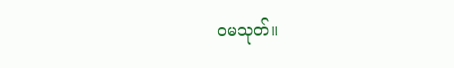ဝမသုတ်။